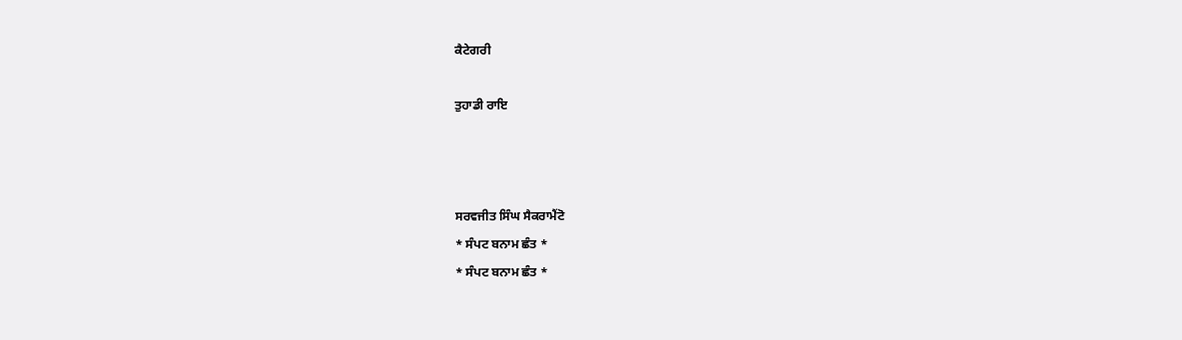ਕੈਟੇਗਰੀ

ਤੁਹਾਡੀ ਰਾਇ



ਸਰਵਜੀਤ ਸਿੰਘ ਸੈਕਰਾਮੈਂਟੋ
* ਸੰਪਟ ਬਨਾਮ ਛੰਤ *
* ਸੰਪਟ ਬਨਾਮ ਛੰਤ *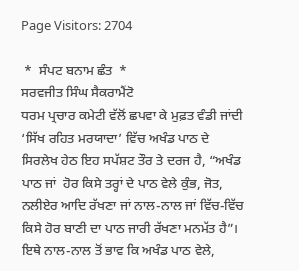Page Visitors: 2704

 *  ਸੰਪਟ ਬਨਾਮ ਛੰਤ  *
ਸਰਵਜੀਤ ਸਿੰਘ ਸੈਕਰਾਮੈਂਟੋ
ਧਰਮ ਪ੍ਰਚਾਰ ਕਮੇਟੀ ਵੱਲੋਂ ਛਪਵਾ ਕੇ ਮੁਫ਼ਤ ਵੰਡੀ ਜਾਂਦੀ ‘ਸਿੱਖ ਰਹਿਤ ਮਰਯਾਦਾ’ ਵਿੱਚ ਅਖੰਡ ਪਾਠ ਦੇ ਸਿਰਲੇਖ ਹੇਠ ਇਹ ਸਪੱਸ਼ਟ ਤੌਰ ਤੇ ਦਰਜ ਹੈ, “ਅਖੰਡ ਪਾਠ ਜਾਂ  ਹੋਰ ਕਿਸੇ ਤਰ੍ਹਾਂ ਦੇ ਪਾਠ ਵੇਲੇ ਕੁੰਭ, ਜੋਤ, ਨਲੀਏਰ ਆਦਿ ਰੱਖਣਾ ਜਾਂ ਨਾਲ-ਨਾਲ ਜਾਂ ਵਿੱਚ-ਵਿੱਚ ਕਿਸੇ ਹੋਰ ਬਾਣੀ ਦਾ ਪਾਠ ਜਾਰੀ ਰੱਖਣਾ ਮਨਮੱਤ ਹੈ”। ਇਥੇ ਨਾਲ-ਨਾਲ ਤੋਂ ਭਾਵ ਕਿ ਅਖੰਡ ਪਾਠ ਵੇਲੇ,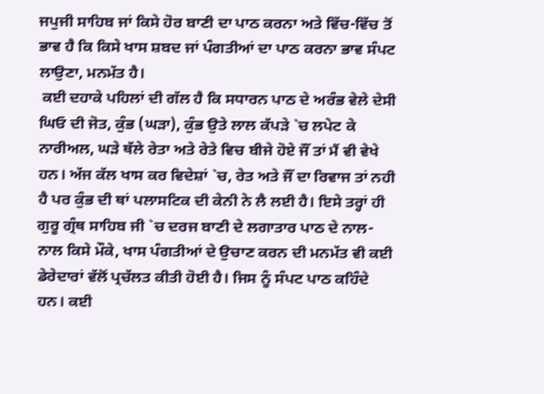ਜਪੁਜੀ ਸਾਹਿਬ ਜਾਂ ਕਿਸੇ ਹੋਰ ਬਾਣੀ ਦਾ ਪਾਠ ਕਰਨਾ ਅਤੇ ਵਿੱਚ-ਵਿੱਚ ਤੋਂ ਭਾਵ ਹੈ ਕਿ ਕਿਸੇ ਖਾਸ ਸ਼ਬਦ ਜਾਂ ਪੰਗਤੀਆਂ ਦਾ ਪਾਠ ਕਰਨਾ ਭਾਵ ਸੰਪਟ ਲਾਉਣਾ, ਮਨਮੱਤ ਹੈ।
 ਕਈ ਦਹਾਕੇ ਪਹਿਲਾਂ ਦੀ ਗੱਲ ਹੈ ਕਿ ਸਧਾਰਨ ਪਾਠ ਦੇ ਅਰੰਭ ਵੇਲੇ ਦੇਸੀ ਘਿਓ ਦੀ ਜੋਤ, ਕੁੰਭ (ਘੜਾ), ਕੁੰਭ ਉਤੇ ਲਾਲ ਕੱਪੜੇ `ਚ ਲਪੇਟ ਕੇ ਨਾਰੀਅਲ, ਘੜੇ ਥੱਲੇ ਰੇਤਾ ਅਤੇ ਰੇਤੇ ਵਿਚ ਬੀਜੇ ਹੋਏ ਜੌਂ ਤਾਂ ਮੈਂ ਵੀ ਵੇਖੇ ਹਨ। ਅੱਜ ਕੱਲ ਖਾਸ ਕਰ ਵਿਦੇਸ਼ਾਂ `ਚ, ਰੇਤ ਅਤੇ ਜੌਂ ਦਾ ਰਿਵਾਜ ਤਾਂ ਨਹੀ ਹੈ ਪਰ ਕੁੰਭ ਦੀ ਥਾਂ ਪਲਾਸਟਿਕ ਦੀ ਕੇਨੀ ਨੇ ਲੈ ਲਈ ਹੈ। ਇਸੇ ਤਰ੍ਹਾਂ ਹੀ ਗੁਰੂ ਗ੍ਰੰਥ ਸਾਹਿਬ ਜੀ `ਚ ਦਰਜ ਬਾਣੀ ਦੇ ਲਗਾਤਾਰ ਪਾਠ ਦੇ ਨਾਲ-ਨਾਲ ਕਿਸੇ ਮੌਕੇ, ਖਾਸ ਪੰਗਤੀਆਂ ਦੇ ਉਚਾਣ ਕਰਨ ਦੀ ਮਨਮੱਤ ਵੀ ਕਈ ਡੇਰੇਦਾਰਾਂ ਵੱਲੋਂ ਪ੍ਰਚੱਲਤ ਕੀਤੀ ਹੋਈ ਹੈ। ਜਿਸ ਨੂੰ ਸੰਪਟ ਪਾਠ ਕਹਿੰਦੇ ਹਨ। ਕਈ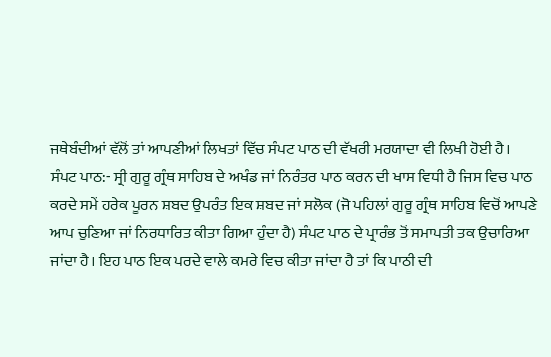ਜਥੇਬੰਦੀਆਂ ਵੱਲੋਂ ਤਾਂ ਆਪਣੀਆਂ ਲਿਖਤਾਂ ਵਿੱਚ ਸੰਪਟ ਪਾਠ ਦੀ ਵੱਖਰੀ ਮਰਯਾਦਾ ਵੀ ਲਿਖੀ ਹੋਈ ਹੈ।
ਸੰਪਟ ਪਾਠ:- ਸ੍ਰੀ ਗੁਰੂ ਗ੍ਰੰਥ ਸਾਹਿਬ ਦੇ ਅਖੰਡ ਜਾਂ ਨਿਰੰਤਰ ਪਾਠ ਕਰਨ ਦੀ ਖਾਸ ਵਿਧੀ ਹੈ ਜਿਸ ਵਿਚ ਪਾਠ ਕਰਦੇ ਸਮੇਂ ਹਰੇਕ ਪੂਰਨ ਸ਼ਬਦ ਉਪਰੰਤ ਇਕ ਸ਼ਬਦ ਜਾਂ ਸਲੋਕ (ਜੋ ਪਹਿਲਾਂ ਗੁਰੂ ਗ੍ਰੰਥ ਸਾਹਿਬ ਵਿਚੋਂ ਆਪਣੇ ਆਪ ਚੁਣਿਆ ਜਾਂ ਨਿਰਧਾਰਿਤ ਕੀਤਾ ਗਿਆ ਹੁੰਦਾ ਹੈ) ਸੰਪਟ ਪਾਠ ਦੇ ਪ੍ਰਾਰੰਭ ਤੋਂ ਸਮਾਪਤੀ ਤਕ ਉਚਾਰਿਆ ਜਾਂਦਾ ਹੈ। ਇਹ ਪਾਠ ਇਕ ਪਰਦੇ ਵਾਲੇ ਕਮਰੇ ਵਿਚ ਕੀਤਾ ਜਾਂਦਾ ਹੈ ਤਾਂ ਕਿ ਪਾਠੀ ਦੀ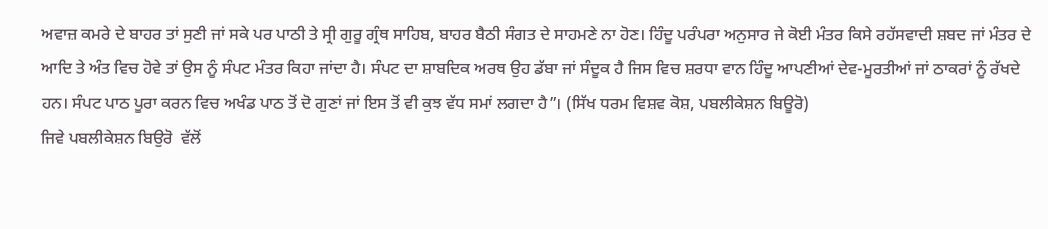ਅਵਾਜ਼ ਕਮਰੇ ਦੇ ਬਾਹਰ ਤਾਂ ਸੁਣੀ ਜਾਂ ਸਕੇ ਪਰ ਪਾਠੀ ਤੇ ਸ੍ਰੀ ਗੁਰੂ ਗ੍ਰੰਥ ਸਾਹਿਬ, ਬਾਹਰ ਬੈਠੀ ਸੰਗਤ ਦੇ ਸਾਹਮਣੇ ਨਾ ਹੋਣ। ਹਿੰਦੂ ਪਰੰਪਰਾ ਅਨੁਸਾਰ ਜੇ ਕੋਈ ਮੰਤਰ ਕਿਸੇ ਰਹੱਸਵਾਦੀ ਸ਼ਬਦ ਜਾਂ ਮੰਤਰ ਦੇ ਆਦਿ ਤੇ ਅੰਤ ਵਿਚ ਹੋਵੇ ਤਾਂ ਉਸ ਨੂੰ ਸੰਪਟ ਮੰਤਰ ਕਿਹਾ ਜਾਂਦਾ ਹੈ। ਸੰਪਟ ਦਾ ਸ਼ਾਬਦਿਕ ਅਰਥ ਉਹ ਡੱਬਾ ਜਾਂ ਸੰਦੂਕ ਹੈ ਜਿਸ ਵਿਚ ਸ਼ਰਧਾ ਵਾਨ ਹਿੰਦੂ ਆਪਣੀਆਂ ਦੇਵ-ਮੂਰਤੀਆਂ ਜਾਂ ਠਾਕਰਾਂ ਨੂੰ ਰੱਖਦੇ ਹਨ। ਸੰਪਟ ਪਾਠ ਪੂਰਾ ਕਰਨ ਵਿਚ ਅਖੰਡ ਪਾਠ ਤੋਂ ਦੋ ਗੁਣਾਂ ਜਾਂ ਇਸ ਤੋਂ ਵੀ ਕੁਝ ਵੱਧ ਸਮਾਂ ਲਗਦਾ ਹੈ”। (ਸਿੱਖ ਧਰਮ ਵਿਸ਼ਵ ਕੋਸ਼, ਪਬਲੀਕੇਸ਼ਨ ਬਿਊਰੋ)
ਜਿਵੇ ਪਬਲੀਕੇਸ਼ਨ ਬਿਉਰੋ  ਵੱਲੋਂ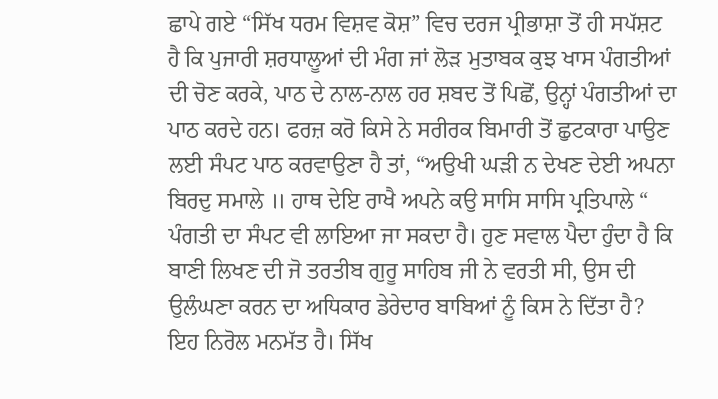ਛਾਪੇ ਗਏ “ਸਿੱਖ ਧਰਮ ਵਿਸ਼ਵ ਕੋਸ਼” ਵਿਚ ਦਰਜ ਪ੍ਰੀਭਾਸ਼ਾ ਤੋਂ ਹੀ ਸਪੱਸ਼ਟ ਹੈ ਕਿ ਪੁਜਾਰੀ ਸ਼ਰਧਾਲੂਆਂ ਦੀ ਮੰਗ ਜਾਂ ਲੋੜ ਮੁਤਾਬਕ ਕੁਝ ਖਾਸ ਪੰਗਤੀਆਂ ਦੀ ਚੋਣ ਕਰਕੇ, ਪਾਠ ਦੇ ਨਾਲ-ਨਾਲ ਹਰ ਸ਼ਬਦ ਤੋਂ ਪਿਛੋਂ, ਉਨ੍ਹਾਂ ਪੰਗਤੀਆਂ ਦਾ ਪਾਠ ਕਰਦੇ ਹਨ। ਫਰਜ਼ ਕਰੋ ਕਿਸੇ ਨੇ ਸਰੀਰਕ ਬਿਮਾਰੀ ਤੋਂ ਛੁਟਕਾਰਾ ਪਾਉਣ ਲਈ ਸੰਪਟ ਪਾਠ ਕਰਵਾਉਣਾ ਹੈ ਤਾਂ, “ਅਉਖੀ ਘੜੀ ਨ ਦੇਖਣ ਦੇਈ ਅਪਨਾ ਬਿਰਦੁ ਸਮਾਲੇ ॥ ਹਾਥ ਦੇਇ ਰਾਖੈ ਅਪਨੇ ਕਉ ਸਾਸਿ ਸਾਸਿ ਪ੍ਰਤਿਪਾਲੇ “ ਪੰਗਤੀ ਦਾ ਸੰਪਟ ਵੀ ਲਾਇਆ ਜਾ ਸਕਦਾ ਹੈ। ਹੁਣ ਸਵਾਲ ਪੈਦਾ ਹੁੰਦਾ ਹੈ ਕਿ ਬਾਣੀ ਲਿਖਣ ਦੀ ਜੋ ਤਰਤੀਬ ਗੁਰੂ ਸਾਹਿਬ ਜੀ ਨੇ ਵਰਤੀ ਸੀ, ਉਸ ਦੀ ਉਲੰਘਣਾ ਕਰਨ ਦਾ ਅਧਿਕਾਰ ਡੇਰੇਦਾਰ ਬਾਬਿਆਂ ਨੂੰ ਕਿਸ ਨੇ ਦਿੱਤਾ ਹੈ? ਇਹ ਨਿਰੋਲ ਮਨਮੱਤ ਹੈ। ਸਿੱਖ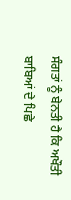ਸੰਗਤਾਂ ਨੂੰ ਬੇਨਤੀ ਹੈ ਕਿ ਅਖੌਤੀ ਬਾਬਿਆਂ ਦੇ ਪਿਛੇ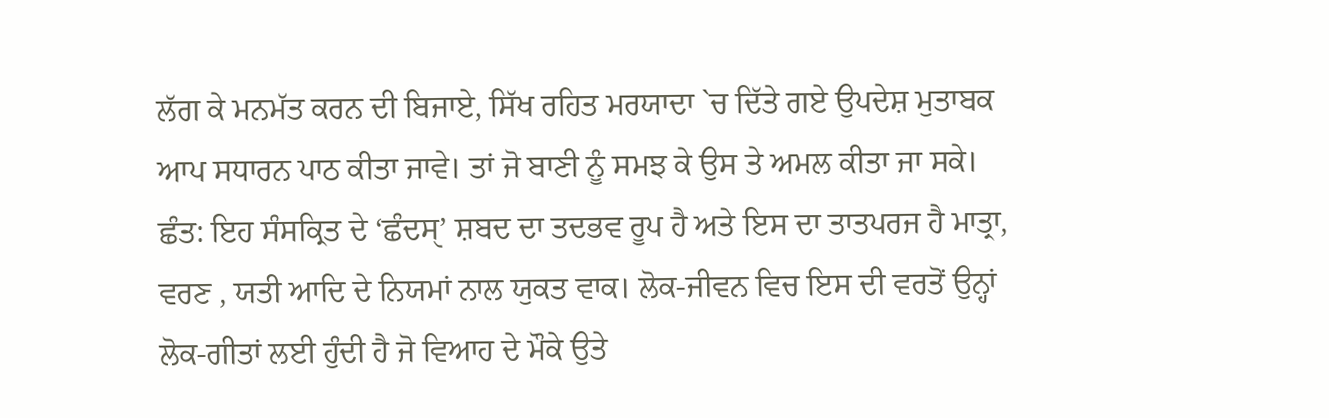ਲੱਗ ਕੇ ਮਨਮੱਤ ਕਰਨ ਦੀ ਬਿਜਾਏ, ਸਿੱਖ ਰਹਿਤ ਮਰਯਾਦਾ `ਚ ਦਿੱਤੇ ਗਏ ਉਪਦੇਸ਼ ਮੁਤਾਬਕ ਆਪ ਸਧਾਰਨ ਪਾਠ ਕੀਤਾ ਜਾਵੇ। ਤਾਂ ਜੋ ਬਾਣੀ ਨੂੰ ਸਮਝ ਕੇ ਉਸ ਤੇ ਅਮਲ ਕੀਤਾ ਜਾ ਸਕੇ।
ਛੰਤ: ਇਹ ਸੰਸਕ੍ਰਿਤ ਦੇ ‘ਛੰਦਸੑ’ ਸ਼ਬਦ ਦਾ ਤਦਭਵ ਰੂਪ ਹੈ ਅਤੇ ਇਸ ਦਾ ਤਾਤਪਰਜ ਹੈ ਮਾਤ੍ਰਾ, ਵਰਣ , ਯਤੀ ਆਦਿ ਦੇ ਨਿਯਮਾਂ ਨਾਲ ਯੁਕਤ ਵਾਕ। ਲੋਕ-ਜੀਵਨ ਵਿਚ ਇਸ ਦੀ ਵਰਤੋਂ ਉਨ੍ਹਾਂ ਲੋਕ-ਗੀਤਾਂ ਲਈ ਹੁੰਦੀ ਹੈ ਜੋ ਵਿਆਹ ਦੇ ਮੌਕੇ ਉਤੇ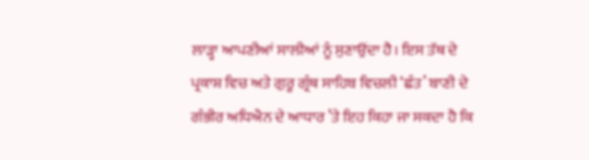ਲਾੜ੍ਹਾ ਆਪਣੀਆਂ ਸਾਲੀਆਂ ਨੂੰ ਸੁਣਾਉਂਦਾ ਹੈ। ਇਸ ਤੱਥ ਦੇ ਪ੍ਰਕਾਸ਼ ਵਿਚ ਅਤੇ ਗੁਰੂ ਗ੍ਰੰਥ ਸਾਹਿਬ ਵਿਚਲੀ ‘ਛੰਤ’ ਬਾਣੀ ਦੇ ਗੰਭੀਰ ਅਧਿਐਨ ਦੇ ਆਧਾਰ ’ਤੇ ਇਹ ਕਿਹਾ ਜਾ ਸਕਦਾ ਹੈ ਕਿ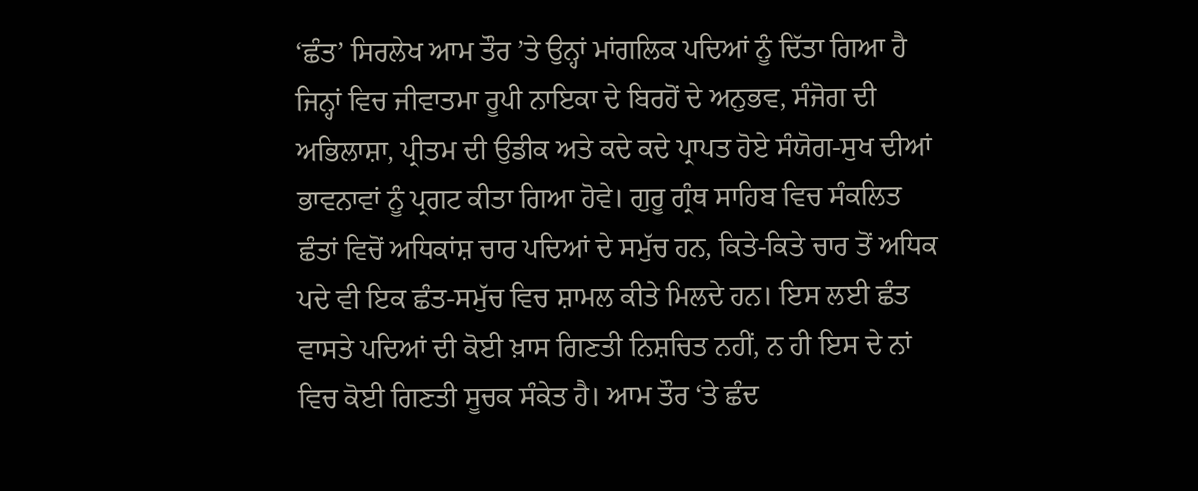‘ਛੰਤ’ ਸਿਰਲੇਖ ਆਮ ਤੌਰ ’ਤੇ ਉਨ੍ਹਾਂ ਮਾਂਗਲਿਕ ਪਦਿਆਂ ਨੂੰ ਦਿੱਤਾ ਗਿਆ ਹੈ ਜਿਨ੍ਹਾਂ ਵਿਚ ਜੀਵਾਤਮਾ ਰੂਪੀ ਨਾਇਕਾ ਦੇ ਬਿਰਹੋਂ ਦੇ ਅਨੁਭਵ, ਸੰਜੋਗ ਦੀ ਅਭਿਲਾਸ਼ਾ, ਪ੍ਰੀਤਮ ਦੀ ਉਡੀਕ ਅਤੇ ਕਦੇ ਕਦੇ ਪ੍ਰਾਪਤ ਹੋਏ ਸੰਯੋਗ-ਸੁਖ ਦੀਆਂ ਭਾਵਨਾਵਾਂ ਨੂੰ ਪ੍ਰਗਟ ਕੀਤਾ ਗਿਆ ਹੋਵੇ। ਗੁਰੂ ਗ੍ਰੰਥ ਸਾਹਿਬ ਵਿਚ ਸੰਕਲਿਤ ਛੰਤਾਂ ਵਿਚੋਂ ਅਧਿਕਾਂਸ਼ ਚਾਰ ਪਦਿਆਂ ਦੇ ਸਮੁੱਚ ਹਨ, ਕਿਤੇ-ਕਿਤੇ ਚਾਰ ਤੋਂ ਅਧਿਕ ਪਦੇ ਵੀ ਇਕ ਛੰਤ-ਸਮੁੱਚ ਵਿਚ ਸ਼ਾਮਲ ਕੀਤੇ ਮਿਲਦੇ ਹਨ। ਇਸ ਲਈ ਛੰਤ ਵਾਸਤੇ ਪਦਿਆਂ ਦੀ ਕੋਈ ਖ਼ਾਸ ਗਿਣਤੀ ਨਿਸ਼ਚਿਤ ਨਹੀਂ, ਨ ਹੀ ਇਸ ਦੇ ਨਾਂ ਵਿਚ ਕੋਈ ਗਿਣਤੀ ਸੂਚਕ ਸੰਕੇਤ ਹੈ। ਆਮ ਤੌਰ ‘ਤੇ ਛੰਦ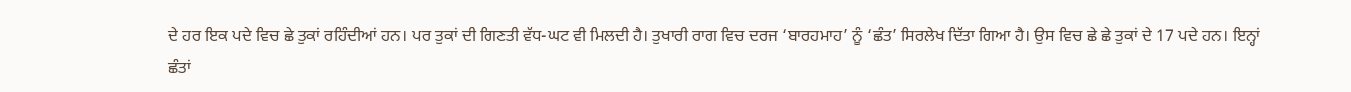ਦੇ ਹਰ ਇਕ ਪਦੇ ਵਿਚ ਛੇ ਤੁਕਾਂ ਰਹਿੰਦੀਆਂ ਹਨ। ਪਰ ਤੁਕਾਂ ਦੀ ਗਿਣਤੀ ਵੱਧ-ਘਟ ਵੀ ਮਿਲਦੀ ਹੈ। ਤੁਖਾਰੀ ਰਾਗ ਵਿਚ ਦਰਜ ‘ਬਾਰਹਮਾਹ’ ਨੂੰ ‘ਛੰਤ’ ਸਿਰਲੇਖ ਦਿੱਤਾ ਗਿਆ ਹੈ। ਉਸ ਵਿਚ ਛੇ ਛੇ ਤੁਕਾਂ ਦੇ 17 ਪਦੇ ਹਨ। ਇਨ੍ਹਾਂ ਛੰਤਾਂ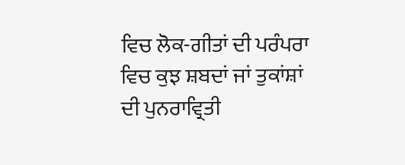ਵਿਚ ਲੋਕ-ਗੀਤਾਂ ਦੀ ਪਰੰਪਰਾ ਵਿਚ ਕੁਝ ਸ਼ਬਦਾਂ ਜਾਂ ਤੁਕਾਂਸ਼ਾਂ ਦੀ ਪੁਨਰਾਵ੍ਰਿਤੀ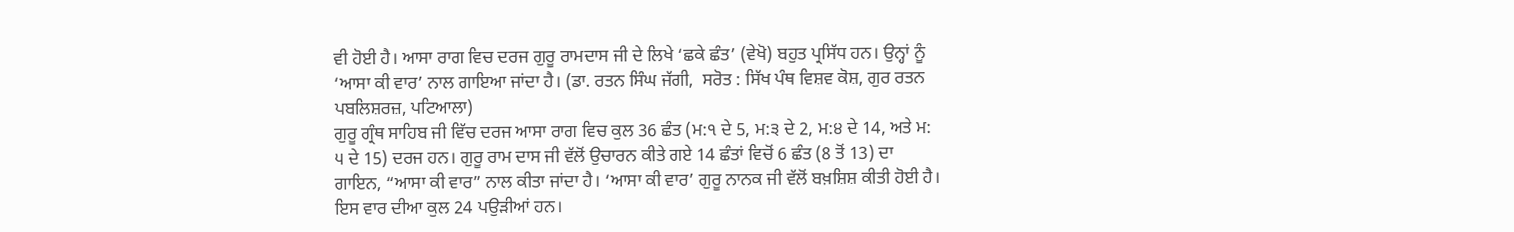ਵੀ ਹੋਈ ਹੈ। ਆਸਾ ਰਾਗ ਵਿਚ ਦਰਜ ਗੁਰੂ ਰਾਮਦਾਸ ਜੀ ਦੇ ਲਿਖੇ ‘ਛਕੇ ਛੰਤ’ (ਵੇਖੋ) ਬਹੁਤ ਪ੍ਰਸਿੱਧ ਹਨ। ਉਨ੍ਹਾਂ ਨੂੰ ‘ਆਸਾ ਕੀ ਵਾਰ’ ਨਾਲ ਗਾਇਆ ਜਾਂਦਾ ਹੈ। (ਡਾ. ਰਤਨ ਸਿੰਘ ਜੱਗੀ,  ਸਰੋਤ : ਸਿੱਖ ਪੰਥ ਵਿਸ਼ਵ ਕੋਸ਼, ਗੁਰ ਰਤਨ ਪਬਲਿਸ਼ਰਜ਼, ਪਟਿਆਲਾ)
ਗੁਰੂ ਗ੍ਰੰਥ ਸਾਹਿਬ ਜੀ ਵਿੱਚ ਦਰਜ ਆਸਾ ਰਾਗ ਵਿਚ ਕੁਲ 36 ਛੰਤ (ਮ:੧ ਦੇ 5, ਮ:੩ ਦੇ 2, ਮ:੪ ਦੇ 14, ਅਤੇ ਮ: ੫ ਦੇ 15) ਦਰਜ ਹਨ। ਗੁਰੂ ਰਾਮ ਦਾਸ ਜੀ ਵੱਲੋਂ ਉਚਾਰਨ ਕੀਤੇ ਗਏ 14 ਛੰਤਾਂ ਵਿਚੋਂ 6 ਛੰਤ (8 ਤੋਂ 13) ਦਾ ਗਾਇਨ, “ਆਸਾ ਕੀ ਵਾਰ” ਨਾਲ ਕੀਤਾ ਜਾਂਦਾ ਹੈ। ‘ਆਸਾ ਕੀ ਵਾਰ’ ਗੁਰੂ ਨਾਨਕ ਜੀ ਵੱਲੋਂ ਬਖ਼ਸ਼ਿਸ਼ ਕੀਤੀ ਹੋਈ ਹੈ। ਇਸ ਵਾਰ ਦੀਆ ਕੁਲ 24 ਪਉੜੀਆਂ ਹਨ।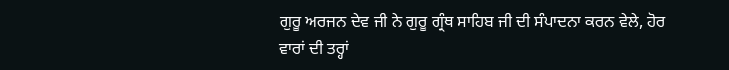ਗੁਰੂ ਅਰਜਨ ਦੇਵ ਜੀ ਨੇ ਗੁਰੂ ਗ੍ਰੰਥ ਸਾਹਿਬ ਜੀ ਦੀ ਸੰਪਾਦਨਾ ਕਰਨ ਵੇਲੇ, ਹੋਰ ਵਾਰਾਂ ਦੀ ਤਰ੍ਹਾਂ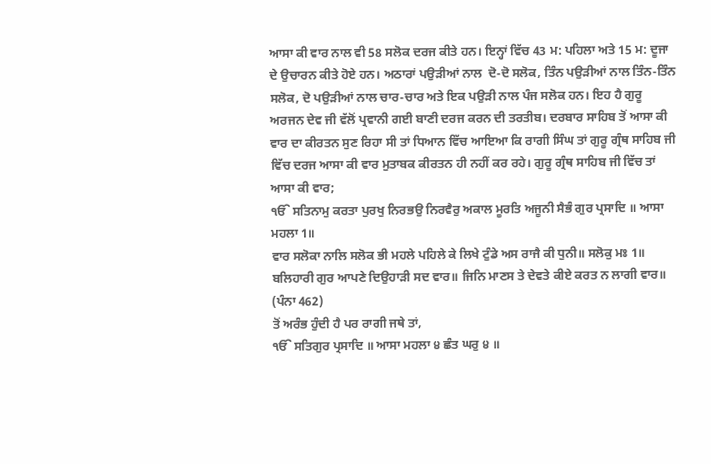ਆਸਾ ਕੀ ਵਾਰ ਨਾਲ ਵੀ 58 ਸਲੋਕ ਦਰਜ ਕੀਤੇ ਹਨ। ਇਨ੍ਹਾਂ ਵਿੱਚ 43 ਮ: ਪਹਿਲਾ ਅਤੇ 15 ਮ: ਦੂਜਾ ਦੇ ਉਚਾਰਨ ਕੀਤੇ ਹੋਏ ਹਨ। ਅਠਾਰਾਂ ਪਉੜੀਆਂ ਨਾਲ  ਦੋ-ਦੋ ਸਲੋਕ, ਤਿੰਨ ਪਉੜੀਆਂ ਨਾਲ ਤਿੰਨ-ਤਿੰਨ ਸਲੋਕ, ਦੋ ਪਉੜੀਆਂ ਨਾਲ ਚਾਰ-ਚਾਰ ਅਤੇ ਇਕ ਪਉੜੀ ਨਾਲ ਪੰਜ ਸਲੋਕ ਹਨ। ਇਹ ਹੈ ਗੁਰੂ ਅਰਜਨ ਦੇਵ ਜੀ ਵੱਲੋਂ ਪ੍ਰਵਾਨੀ ਗਈ ਬਾਣੀ ਦਰਜ ਕਰਨ ਦੀ ਤਰਤੀਬ। ਦਰਬਾਰ ਸਾਹਿਬ ਤੋਂ ਆਸਾ ਕੀ ਵਾਰ ਦਾ ਕੀਰਤਨ ਸੁਣ ਰਿਹਾ ਸੀ ਤਾਂ ਧਿਆਨ ਵਿੱਚ ਆਇਆ ਕਿ ਰਾਗੀ ਸਿੰਘ ਤਾਂ ਗੁਰੂ ਗ੍ਰੰਥ ਸਾਹਿਬ ਜੀ ਵਿੱਚ ਦਰਜ ਆਸਾ ਕੀ ਵਾਰ ਮੁਤਾਬਕ ਕੀਰਤਨ ਹੀ ਨਹੀਂ ਕਰ ਰਹੇ। ਗੁਰੂ ਗ੍ਰੰਥ ਸਾਹਿਬ ਜੀ ਵਿੱਚ ਤਾਂ ਆਸਾ ਕੀ ਵਾਰ;
ੴ ਸਤਿਨਾਮੁ ਕਰਤਾ ਪੁਰਖੁ ਨਿਰਭਉ ਨਿਰਵੈਰੁ ਅਕਾਲ ਮੂਰਤਿ ਅਜੂਨੀ ਸੈਭੰ ਗੁਰ ਪ੍ਰਸਾਦਿ ॥ ਆਸਾ ਮਹਲਾ 1॥
ਵਾਰ ਸਲੋਕਾ ਨਾਲਿ ਸਲੋਕ ਭੀ ਮਹਲੇ ਪਹਿਲੇ ਕੇ ਲਿਖੇ ਟੁੰਡੇ ਅਸ ਰਾਜੈ ਕੀ ਧੁਨੀ॥ ਸਲੋਕੁ ਮਃ 1॥
ਬਲਿਹਾਰੀ ਗੁਰ ਆਪਣੇ ਦਿਉਹਾੜੀ ਸਦ ਵਾਰ॥ ਜਿਨਿ ਮਾਣਸ ਤੇ ਦੇਵਤੇ ਕੀਏ ਕਰਤ ਨ ਲਾਗੀ ਵਾਰ॥ (ਪੰਨਾ 462)
ਤੋਂ ਅਰੰਭ ਹੁੰਦੀ ਹੈ ਪਰ ਰਾਗੀ ਜਥੇ ਤਾਂ,
ੴ ਸਤਿਗੁਰ ਪ੍ਰਸਾਦਿ ॥ ਆਸਾ ਮਹਲਾ ੪ ਛੰਤ ਘਰੁ ੪ ॥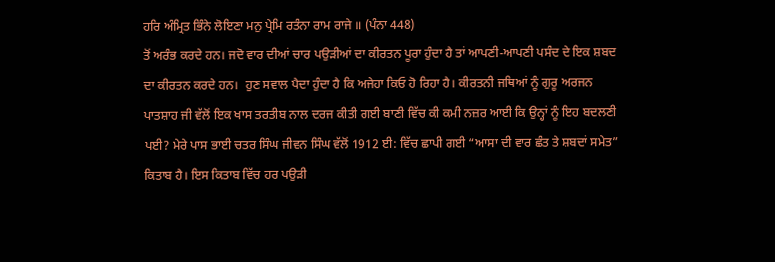ਹਰਿ ਅੰਮ੍ਰਿਤ ਭਿੰਨੇ ਲੋਇਣਾ ਮਨੁ ਪ੍ਰੇਮਿ ਰਤੰਨਾ ਰਾਮ ਰਾਜੇ ॥ (ਪੰਨਾ 448)
ਤੋਂ ਅਰੰਭ ਕਰਦੇ ਹਨ। ਜਦੋ ਵਾਰ ਦੀਆਂ ਚਾਰ ਪਉੜੀਆਂ ਦਾ ਕੀਰਤਨ ਪੂਰਾ ਹੁੰਦਾ ਹੈ ਤਾਂ ਆਪਣੀ-ਆਪਣੀ ਪਸੰਦ ਦੇ ਇਕ ਸ਼ਬਦ ਦਾ ਕੀਰਤਨ ਕਰਦੇ ਹਨ।  ਹੁਣ ਸਵਾਲ ਪੈਦਾ ਹੁੰਦਾ ਹੈ ਕਿ ਅਜੇਹਾ ਕਿਓ ਹੋ ਰਿਹਾ ਹੈ। ਕੀਰਤਨੀ ਜਥਿਆਂ ਨੂੰ ਗੁਰੂ ਅਰਜਨ ਪਾਤਸ਼ਾਹ ਜੀ ਵੱਲੋਂ ਇਕ ਖਾਸ ਤਰਤੀਬ ਨਾਲ ਦਰਜ ਕੀਤੀ ਗਈ ਬਾਣੀ ਵਿੱਚ ਕੀ ਕਮੀ ਨਜ਼ਰ ਆਈ ਕਿ ਉਨ੍ਹਾਂ ਨੂੰ ਇਹ ਬਦਲਣੀ ਪਈ? ਮੇਰੇ ਪਾਸ ਭਾਈ ਚਤਰ ਸਿੰਘ ਜੀਵਨ ਸਿੰਘ ਵੱਲੋਂ 1912 ਈ: ਵਿੱਚ ਛਾਪੀ ਗਈ “ਆਸਾ ਦੀ ਵਾਰ ਛੰਤ ਤੇ ਸ਼ਬਦਾਂ ਸਮੇਤ” ਕਿਤਾਬ ਹੈ। ਇਸ ਕਿਤਾਬ ਵਿੱਚ ਹਰ ਪਉੜੀ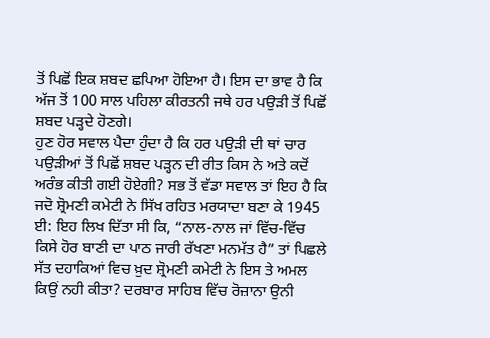ਤੋਂ ਪਿਛੋਂ ਇਕ ਸ਼ਬਦ ਛਪਿਆ ਹੋਇਆ ਹੈ। ਇਸ ਦਾ ਭਾਵ ਹੈ ਕਿ ਅੱਜ ਤੋਂ 100 ਸਾਲ ਪਹਿਲਾ ਕੀਰਤਨੀ ਜਥੇ ਹਰ ਪਉੜੀ ਤੋਂ ਪਿਛੋਂ ਸ਼ਬਦ ਪੜ੍ਹਦੇ ਹੋਣਗੇ।
ਹੁਣ ਹੋਰ ਸਵਾਲ ਪੈਦਾ ਹੁੰਦਾ ਹੈ ਕਿ ਹਰ ਪਉੜੀ ਦੀ ਥਾਂ ਚਾਰ ਪਉੜੀਆਂ ਤੋਂ ਪਿਛੋਂ ਸ਼ਬਦ ਪੜ੍ਹਨ ਦੀ ਰੀਤ ਕਿਸ ਨੇ ਅਤੇ ਕਦੋਂ ਅਰੰਭ ਕੀਤੀ ਗਈ ਹੋਏਗੀ? ਸਭ ਤੋਂ ਵੱਡਾ ਸਵਾਲ ਤਾਂ ਇਹ ਹੈ ਕਿ ਜਦੋ ਸ਼੍ਰੋਮਣੀ ਕਮੇਟੀ ਨੇ ਸਿੱਖ ਰਹਿਤ ਮਰਯਾਦਾ ਬਣਾ ਕੇ 1945 ਈ: ਇਹ ਲਿਖ ਦਿੱਤਾ ਸੀ ਕਿ, “ਨਾਲ-ਨਾਲ ਜਾਂ ਵਿੱਚ-ਵਿੱਚ ਕਿਸੇ ਹੋਰ ਬਾਣੀ ਦਾ ਪਾਠ ਜਾਰੀ ਰੱਖਣਾ ਮਨਮੱਤ ਹੈ” ਤਾਂ ਪਿਛਲੇ ਸੱਤ ਦਹਾਕਿਆਂ ਵਿਚ ਖ਼ੁਦ ਸ਼੍ਰੋਮਣੀ ਕਮੇਟੀ ਨੇ ਇਸ ਤੇ ਅਮਲ ਕਿਉਂ ਨਹੀ ਕੀਤਾ? ਦਰਬਾਰ ਸਾਹਿਬ ਵਿੱਚ ਰੋਜ਼ਾਨਾ ਉਨੀ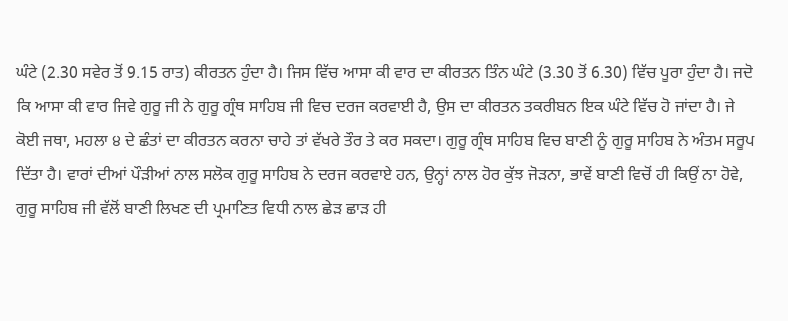ਘੰਟੇ (2.30 ਸਵੇਰ ਤੋਂ 9.15 ਰਾਤ) ਕੀਰਤਨ ਹੁੰਦਾ ਹੈ। ਜਿਸ ਵਿੱਚ ਆਸਾ ਕੀ ਵਾਰ ਦਾ ਕੀਰਤਨ ਤਿੰਨ ਘੰਟੇ (3.30 ਤੋਂ 6.30) ਵਿੱਚ ਪੂਰਾ ਹੁੰਦਾ ਹੈ। ਜਦੋ ਕਿ ਆਸਾ ਕੀ ਵਾਰ ਜਿਵੇ ਗੁਰੂ ਜੀ ਨੇ ਗੁਰੂ ਗ੍ਰੰਥ ਸਾਹਿਬ ਜੀ ਵਿਚ ਦਰਜ ਕਰਵਾਈ ਹੈ, ਉਸ ਦਾ ਕੀਰਤਨ ਤਕਰੀਬਨ ਇਕ ਘੰਟੇ ਵਿੱਚ ਹੋ ਜਾਂਦਾ ਹੈ। ਜੇ ਕੋਈ ਜਥਾ, ਮਹਲਾ ੪ ਦੇ ਛੰਤਾਂ ਦਾ ਕੀਰਤਨ ਕਰਨਾ ਚਾਹੇ ਤਾਂ ਵੱਖਰੇ ਤੌਰ ਤੇ ਕਰ ਸਕਦਾ। ਗੁਰੂ ਗ੍ਰੰਥ ਸਾਹਿਬ ਵਿਚ ਬਾਣੀ ਨੂੰ ਗੁਰੂ ਸਾਹਿਬ ਨੇ ਅੰਤਮ ਸਰੂਪ ਦਿੱਤਾ ਹੈ। ਵਾਰਾਂ ਦੀਆਂ ਪੌੜੀਆਂ ਨਾਲ ਸਲੋਕ ਗੁਰੂ ਸਾਹਿਬ ਨੇ ਦਰਜ ਕਰਵਾਏ ਹਨ, ਉਨ੍ਹਾਂ ਨਾਲ ਹੋਰ ਕੁੱਝ ਜੋੜਨਾ, ਭਾਵੇਂ ਬਾਣੀ ਵਿਚੋਂ ਹੀ ਕਿਉਂ ਨਾ ਹੋਵੇ, ਗੁਰੂ ਸਾਹਿਬ ਜੀ ਵੱਲੋਂ ਬਾਣੀ ਲਿਖਣ ਦੀ ਪ੍ਰਮਾਣਿਤ ਵਿਧੀ ਨਾਲ ਛੇੜ ਛਾੜ ਹੀ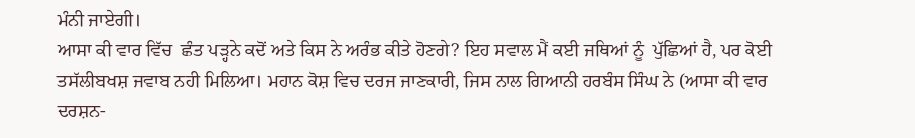ਮੰਨੀ ਜਾਏਗੀ।
ਆਸਾ ਕੀ ਵਾਰ ਵਿੱਚ  ਛੰਤ ਪੜ੍ਹਨੇ ਕਦੋਂ ਅਤੇ ਕਿਸ ਨੇ ਅਰੰਭ ਕੀਤੇ ਹੋਣਗੇ? ਇਹ ਸਵਾਲ ਮੈਂ ਕਈ ਜਥਿਆਂ ਨੂੰ  ਪੁੱਛਿਆਂ ਹੈ, ਪਰ ਕੋਈ ਤਸੱਲੀਬਖਸ਼ ਜਵਾਬ ਨਹੀ ਮਿਲਿਆ। ਮਹਾਨ ਕੋਸ਼ ਵਿਚ ਦਰਜ ਜਾਣਕਾਰੀ, ਜਿਸ ਨਾਲ ਗਿਆਨੀ ਹਰਬੰਸ ਸਿੰਘ ਨੇ (ਆਸਾ ਕੀ ਵਾਰ ਦਰਸ਼ਨ-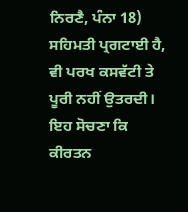ਨਿਰਣੈ, ਪੰਨਾ 18) ਸਹਿਮਤੀ ਪ੍ਰਗਟਾਈ ਹੈ, ਵੀ ਪਰਖ ਕਸਵੱਟੀ ਤੇ ਪੂਰੀ ਨਹੀਂ ਉਤਰਦੀ। ਇਹ ਸੋਚਣਾ ਕਿ ਕੀਰਤਨ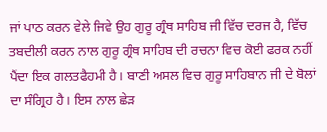ਜਾਂ ਪਾਠ ਕਰਨ ਵੇਲੇ ਜਿਵੇ ਉਹ ਗੁਰੂ ਗ੍ਰੰਥ ਸਾਹਿਬ ਜੀ ਵਿੱਚ ਦਰਜ ਹੈ, ਵਿੱਚ ਤਬਦੀਲੀ ਕਰਨ ਨਾਲ ਗੁਰੂ ਗ੍ਰੰਥ ਸਾਹਿਬ ਦੀ ਰਚਨਾ ਵਿਚ ਕੋਈ ਫਰਕ ਨਹੀਂ ਪੈਂਦਾ ਇਕ ਗਲਤਫੈਹਮੀ ਹੈ। ਬਾਣੀ ਅਸਲ ਵਿਚ ਗੁਰੂ ਸਾਹਿਬਾਨ ਜੀ ਦੇ ਬੋਲਾਂ ਦਾ ਸੰਗ੍ਰਿਹ ਹੈ। ਇਸ ਨਾਲ ਛੇੜ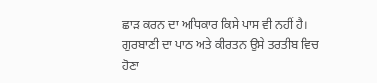ਛਾੜ ਕਰਨ ਦਾ ਅਧਿਕਾਰ ਕਿਸੇ ਪਾਸ ਵੀ ਨਹੀਂ ਹੈ। ਗੁਰਬਾਣੀ ਦਾ ਪਾਠ ਅਤੇ ਕੀਰਤਨ ਉਸੇ ਤਰਤੀਬ ਵਿਚ ਹੋਣਾ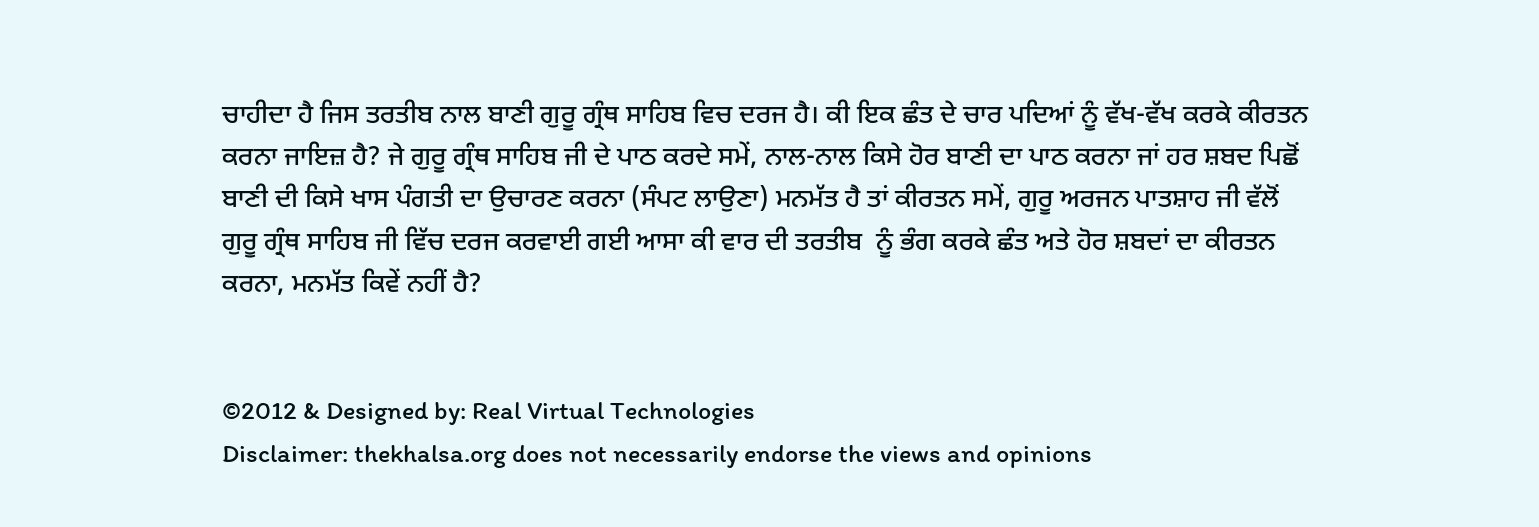ਚਾਹੀਦਾ ਹੈ ਜਿਸ ਤਰਤੀਬ ਨਾਲ ਬਾਣੀ ਗੁਰੂ ਗ੍ਰੰਥ ਸਾਹਿਬ ਵਿਚ ਦਰਜ ਹੈ। ਕੀ ਇਕ ਛੰਤ ਦੇ ਚਾਰ ਪਦਿਆਂ ਨੂੰ ਵੱਖ-ਵੱਖ ਕਰਕੇ ਕੀਰਤਨ ਕਰਨਾ ਜਾਇਜ਼ ਹੈ? ਜੇ ਗੁਰੂ ਗ੍ਰੰਥ ਸਾਹਿਬ ਜੀ ਦੇ ਪਾਠ ਕਰਦੇ ਸਮੇਂ, ਨਾਲ-ਨਾਲ ਕਿਸੇ ਹੋਰ ਬਾਣੀ ਦਾ ਪਾਠ ਕਰਨਾ ਜਾਂ ਹਰ ਸ਼ਬਦ ਪਿਛੋਂ ਬਾਣੀ ਦੀ ਕਿਸੇ ਖਾਸ ਪੰਗਤੀ ਦਾ ਉਚਾਰਣ ਕਰਨਾ (ਸੰਪਟ ਲਾਉਣਾ) ਮਨਮੱਤ ਹੈ ਤਾਂ ਕੀਰਤਨ ਸਮੇਂ, ਗੁਰੂ ਅਰਜਨ ਪਾਤਸ਼ਾਹ ਜੀ ਵੱਲੋਂ ਗੁਰੂ ਗ੍ਰੰਥ ਸਾਹਿਬ ਜੀ ਵਿੱਚ ਦਰਜ ਕਰਵਾਈ ਗਈ ਆਸਾ ਕੀ ਵਾਰ ਦੀ ਤਰਤੀਬ  ਨੂੰ ਭੰਗ ਕਰਕੇ ਛੰਤ ਅਤੇ ਹੋਰ ਸ਼ਬਦਾਂ ਦਾ ਕੀਰਤਨ ਕਰਨਾ, ਮਨਮੱਤ ਕਿਵੇਂ ਨਹੀਂ ਹੈ?


©2012 & Designed by: Real Virtual Technologies
Disclaimer: thekhalsa.org does not necessarily endorse the views and opinions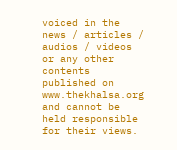voiced in the news / articles / audios / videos or any other contents published on www.thekhalsa.org and cannot be held responsible for their views.